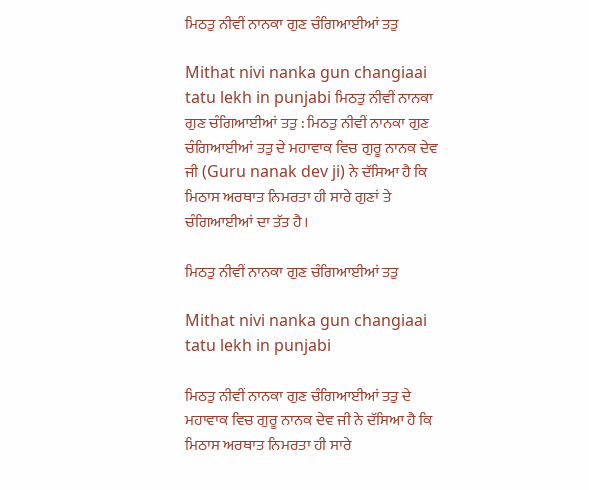ਮਿਠਤੁ ਨੀਵੀਂ ਨਾਨਕਾ ਗੁਣ ਚੰਗਿਆਈਆਂ ਤਤੁ

Mithat nivi nanka gun changiaai tatu lekh in punjabi ਮਿਠਤੁ ਨੀਵੀਂ ਨਾਨਕਾ ਗੁਣ ਚੰਗਿਆਈਆਂ ਤਤੁ : ਮਿਠਤੁ ਨੀਵੀਂ ਨਾਨਕਾ ਗੁਣ ਚੰਗਿਆਈਆਂ ਤਤੁ ਦੇ ਮਹਾਵਾਕ ਵਿਚ ਗੁਰੂ ਨਾਨਕ ਦੇਵ ਜੀ (Guru nanak dev ji) ਨੇ ਦੱਸਿਆ ਹੈ ਕਿ ਮਿਠਾਸ ਅਰਥਾਤ ਨਿਮਰਤਾ ਹੀ ਸਾਰੇ ਗੁਣਾਂ ਤੇ ਚੰਗਿਆਈਆਂ ਦਾ ਤੱਤ ਹੈ।

ਮਿਠਤੁ ਨੀਵੀਂ ਨਾਨਕਾ ਗੁਣ ਚੰਗਿਆਈਆਂ ਤਤੁ

Mithat nivi nanka gun changiaai tatu lekh in punjabi

ਮਿਠਤੁ ਨੀਵੀਂ ਨਾਨਕਾ ਗੁਣ ਚੰਗਿਆਈਆਂ ਤਤੁ ਦੇ ਮਹਾਵਾਕ ਵਿਚ ਗੁਰੂ ਨਾਨਕ ਦੇਵ ਜੀ ਨੇ ਦੱਸਿਆ ਹੈ ਕਿ ਮਿਠਾਸ ਅਰਥਾਤ ਨਿਮਰਤਾ ਹੀ ਸਾਰੇ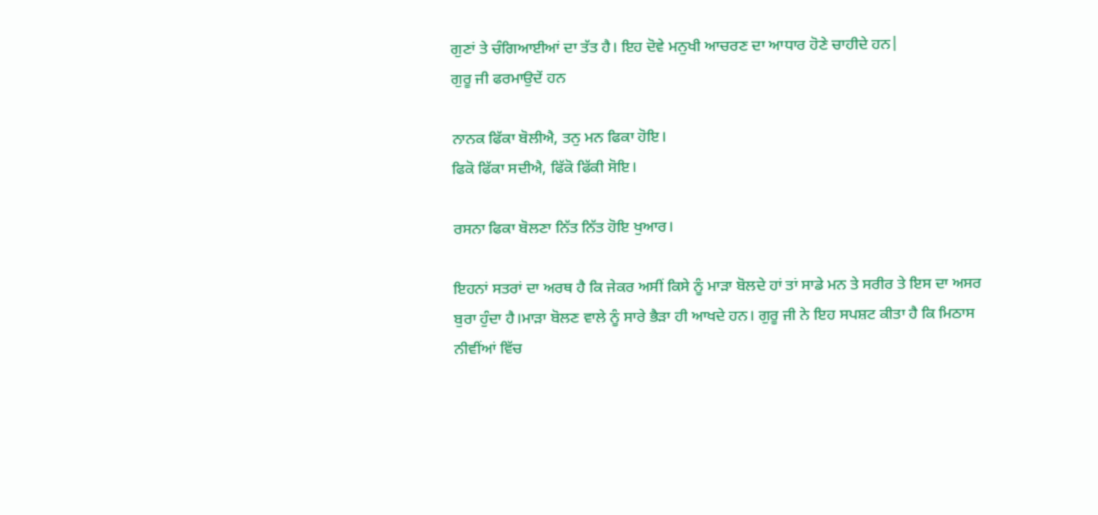ਗੁਣਾਂ ਤੇ ਚੰਗਿਆਈਆਂ ਦਾ ਤੱਤ ਹੈ। ਇਹ ਦੋਵੇ ਮਨੁਖੀ ਆਚਰਣ ਦਾ ਆਧਾਰ ਹੋਣੇ ਚਾਹੀਦੇ ਹਨ|
ਗੁਰੂ ਜੀ ਫਰਮਾਉਦੇਂ ਹਨ

ਨਾਨਕ ਫਿੱਕਾ ਬੋਲੀਐ, ਤਨੁ ਮਨ ਫਿਕਾ ਹੋਇ।
ਫਿਕੋ ਫਿੱਕਾ ਸਦੀਐ, ਫਿੱਕੋ ਫਿੱਕੀ ਸੋਇ।

ਰਸਨਾ ਫਿਕਾ ਬੋਲਣਾ ਨਿੱਤ ਨਿੱਤ ਹੋਇ ਖੁਆਰ।

ਇਹਨਾਂ ਸਤਰਾਂ ਦਾ ਅਰਥ ਹੈ ਕਿ ਜੇਕਰ ਅਸੀਂ ਕਿਸੇ ਨੂੰ ਮਾੜਾ ਬੋਲਦੇ ਹਾਂ ਤਾਂ ਸਾਡੇ ਮਨ ਤੇ ਸਰੀਰ ਤੇ ਇਸ ਦਾ ਅਸਰ ਬੁਰਾ ਹੁੰਦਾ ਹੈ।ਮਾੜਾ ਬੋਲਣ ਵਾਲੇ ਨੂੰ ਸਾਰੇ ਭੈੜਾ ਹੀ ਆਖਦੇ ਹਨ। ਗੁਰੂ ਜੀ ਨੇ ਇਹ ਸਪਸ਼ਟ ਕੀਤਾ ਹੈ ਕਿ ਮਿਠਾਸ ਨੀਵੀਂਆਂ ਵਿੱਚ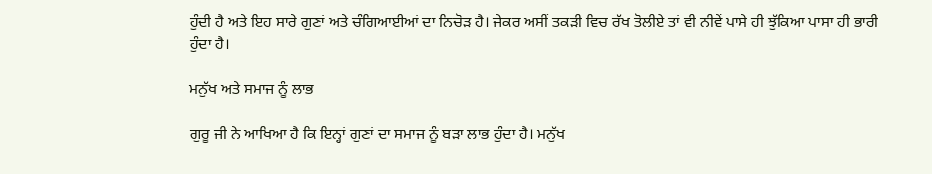ਹੁੰਦੀ ਹੈ ਅਤੇ ਇਹ ਸਾਰੇ ਗੁਣਾਂ ਅਤੇ ਚੰਗਿਆਈਆਂ ਦਾ ਨਿਚੋੜ ਹੈ। ਜੇਕਰ ਅਸੀਂ ਤਕੜੀ ਵਿਚ ਰੱਖ ਤੋਲੀਏ ਤਾਂ ਵੀ ਨੀਵੇਂ ਪਾਸੇ ਹੀ ਝੁੱਕਿਆ ਪਾਸਾ ਹੀ ਭਾਰੀ ਹੁੰਦਾ ਹੈ।

ਮਨੁੱਖ ਅਤੇ ਸਮਾਜ ਨੂੰ ਲਾਭ

ਗੁਰੂ ਜੀ ਨੇ ਆਖਿਆ ਹੈ ਕਿ ਇਨ੍ਹਾਂ ਗੁਣਾਂ ਦਾ ਸਮਾਜ ਨੂੰ ਬੜਾ ਲਾਭ ਹੁੰਦਾ ਹੈ। ਮਨੁੱਖ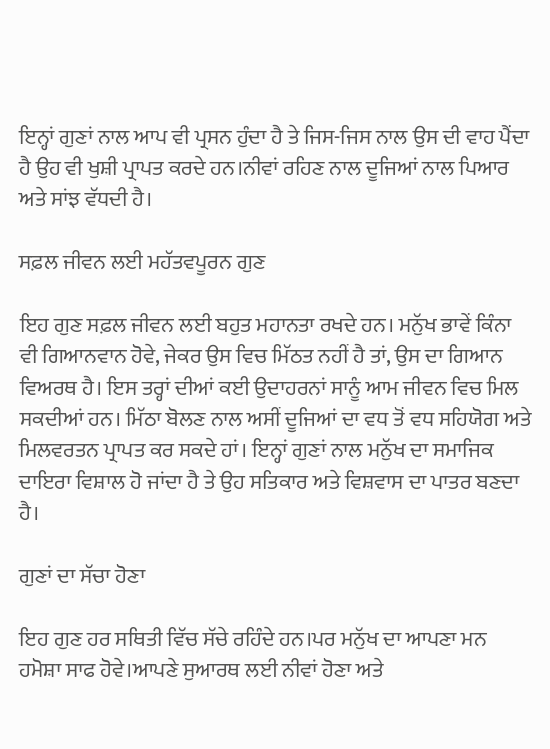ਇਨ੍ਹਾਂ ਗੁਣਾਂ ਨਾਲ ਆਪ ਵੀ ਪ੍ਰਸਨ ਹੁੰਦਾ ਹੈ ਤੇ ਜਿਸ-ਜਿਸ ਨਾਲ ਉਸ ਦੀ ਵਾਹ ਪੈਂਦਾ ਹੈ ਉਹ ਵੀ ਖੁਸ਼ੀ ਪ੍ਰਾਪਤ ਕਰਦੇ ਹਨ।ਨੀਵਾਂ ਰਹਿਣ ਨਾਲ ਦੂਜਿਆਂ ਨਾਲ ਪਿਆਰ ਅਤੇ ਸਾਂਝ ਵੱਧਦੀ ਹੈ।

ਸਫ਼ਲ ਜੀਵਨ ਲਈ ਮਹੱਤਵਪੂਰਨ ਗੁਣ

ਇਹ ਗੁਣ ਸਫ਼ਲ ਜੀਵਨ ਲਈ ਬਹੁਤ ਮਹਾਨਤਾ ਰਖਦੇ ਹਨ। ਮਨੁੱਖ ਭਾਵੇਂ ਕਿੰਨਾ ਵੀ ਗਿਆਨਵਾਨ ਹੋਵੇ, ਜੇਕਰ ਉਸ ਵਿਚ ਮਿੱਠਤ ਨਹੀਂ ਹੈ ਤਾਂ, ਉਸ ਦਾ ਗਿਆਨ ਵਿਅਰਥ ਹੈ। ਇਸ ਤਰ੍ਹਾਂ ਦੀਆਂ ਕਈ ਉਦਾਹਰਨਾਂ ਸਾਨੂੰ ਆਮ ਜੀਵਨ ਵਿਚ ਮਿਲ ਸਕਦੀਆਂ ਹਨ। ਮਿੱਠਾ ਬੋਲਣ ਨਾਲ ਅਸੀਂ ਦੂਜਿਆਂ ਦਾ ਵਧ ਤੋਂ ਵਧ ਸਹਿਯੋਗ ਅਤੇ ਮਿਲਵਰਤਨ ਪ੍ਰਾਪਤ ਕਰ ਸਕਦੇ ਹਾਂ। ਇਨ੍ਹਾਂ ਗੁਣਾਂ ਨਾਲ ਮਨੁੱਖ ਦਾ ਸਮਾਜਿਕ ਦਾਇਰਾ ਵਿਸ਼ਾਲ ਹੋ ਜਾਂਦਾ ਹੈ ਤੇ ਉਹ ਸਤਿਕਾਰ ਅਤੇ ਵਿਸ਼ਵਾਸ ਦਾ ਪਾਤਰ ਬਣਦਾ ਹੈ।

ਗੁਣਾਂ ਦਾ ਸੱਚਾ ਹੋਣਾ

ਇਹ ਗੁਣ ਹਰ ਸਥਿਤੀ ਵਿੱਚ ਸੱਚੇ ਰਹਿੰਦੇ ਹਨ।ਪਰ ਮਨੁੱਖ ਦਾ ਆਪਣਾ ਮਨ ਹਮੋਸ਼ਾ ਸਾਫ ਹੋਵੇ।ਆਪਣੇ ਸੁਆਰਥ ਲਈ ਨੀਵਾਂ ਹੋਣਾ ਅਤੇ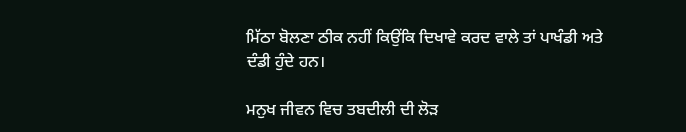ਮਿੱਠਾ ਬੋਲਣਾ ਠੀਕ ਨਹੀਂ ਕਿਉਂਕਿ ਦਿਖਾਵੇ ਕਰਦ ਵਾਲੇ ਤਾਂ ਪਾਖੰਡੀ ਅਤੇ ਦੰਡੀ ਹੁੰਦੇ ਹਨ।

ਮਨੁਖ ਜੀਵਨ ਵਿਚ ਤਬਦੀਲੀ ਦੀ ਲੋੜ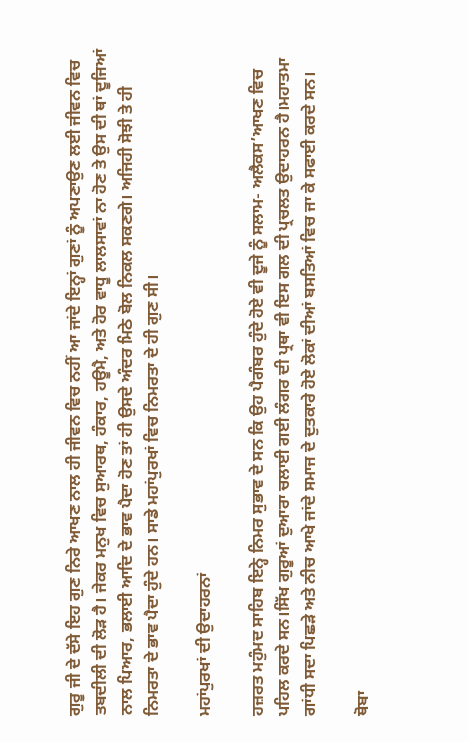ਗੁਰੂ ਜੀ ਦੇ ਦੱਸੇ ਇਹ ਗੁਣ ਨਿਰੇ ਆਖਣ ਨਾਲ ਹੀ ਜੀਵਨ ਵਿਚ ਨਹੀਂ ਆ ਜਾਂਦੇ ਇਨ੍ਹਾਂ ਗੁਣਾਂ ਨੂੰ ਅਪਣਾਉਣ ਲਈ ਜੀਵਨ ਵਿਚ ਤਬਦੀਲੀ ਦੀ ਲੋੜ ਹੈ। ਜੇਕਰ ਮਨੁਖ ਵਿਚ ਸੁਆਰਥ, ਹੰਕਾਰ, ਹਊਮੈ, ਅਤੇ ਹੋਰ ਵਾਧੂ ਲਾਲਸਾਵਾਂ ਨਾ ਹੋਣ ਤੇ ਉਸ ਦੀ ਥਾਂ ਦੂਜਿਆਂ ਨਾਲ ਪਿਆਰ, ਭਲਾਈ ਆਦਿ ਦੇ ਭਾਵ ਪੈਦਾ ਹੋਣ ਤਾਂ ਹੀ ਉਸਦੇ ਅੰਦਰ ਮਿਠੇ ਬੋਲ ਨਿਕਲ ਸਕਣਗੇ। ਅਜਿਹੀ ਸੋਝੀ ਤੇ ਹੀ ਨਿਮਰਤਾ ਦੇ ਭਾਵ ਪੈਦਾ ਹੁੰਦੇ ਹਨ। ਸਾਡੇ ਮਹਾਂਪੁਰਖਾਂ ਵਿਚ ਨਿਮਰਤਾ ਦੇ ਹੀ ਗੁਣ ਸੀ।

ਮਹਾਂਪੁਰਖਾਂ ਦੀ ਉਦਾਹਰਨਾਂ

ਹਜ਼ਰਤ ਮਹੁੰਮਦ ਸਾਹਿਬ ਇਨ੍ਹੇ ਨਿਮਰ ਸੁਭਾਵ ਦੇ ਸਨ ਕਿ ਉਹ ਪੈਗੰਬਰ ਹੁੰਦੇ ਹੋਏ ਵੀ ਦੂਜੇ ਨੂੰ ਸਲਾਮ- ਅਲੈਕਸ’ਆਖਣ ਵਿਚ ਪਹਿਲ ਕਰਦੇ ਸਨ।ਸਿੱਖ ਗੁਰੂਆਂ ਦੁਆਰਾ ਚਲਾਈ ਗਈ ਲੰਗਰ ਦੀ ਪ੍ਰਥਾ ਵੀ ਇਸ ਗਲ ਦੀ ਪ੍ਰਚਲਤ ਉਦਾਹਰਨ ਹੈ।ਮਹਾਤਮਾ ਗਾਂਧੀ ਸਦਾ ਪਿਛੜੇ ਅਤੇ ਨੀਚ ਆਖੇ ਜਾਂਦੇ ਸਮਾਜ ਦੇ ਦੁਤਕਾਰੇ ਹੋਏ ਲੋਕਾਂ ਦੀਆਂ ਬਸਤਿਆਂ ਵਿਚ ਜਾ ਕੇ ਸਫਾਈ ਕਰਦੇ ਸਨ।

ਥੋਬਾ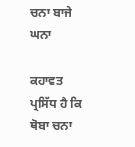ਚਨਾ ਬਾਜੇ ਘਨਾ

ਕਹਾਵਤ ਪ੍ਰਸਿੱਧ ਹੈ ਕਿ ਥੋਬਾ ਚਨਾ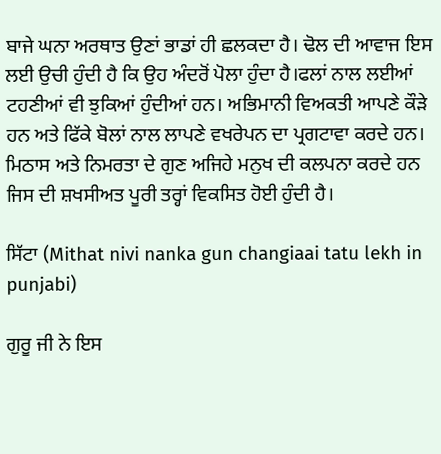ਬਾਜੇ ਘਨਾ ਅਰਥਾਤ ਉਣਾਂ ਭਾਡਾਂ ਹੀ ਛਲਕਦਾ ਹੈ। ਢੋਲ ਦੀ ਆਵਾਜ ਇਸ ਲਈ ਉਚੀ ਹੁੰਦੀ ਹੈ ਕਿ ਉਹ ਅੰਦਰੋਂ ਪੋਲਾ ਹੁੰਦਾ ਹੈ।ਫਲਾਂ ਨਾਲ ਲਈਆਂ ਟਹਣੀਆਂ ਵੀ ਝੁਕਿਆਂ ਹੁੰਦੀਆਂ ਹਨ। ਅਭਿਮਾਨੀ ਵਿਅਕਤੀ ਆਪਣੇ ਕੌੜੇ ਹਨ ਅਤੇ ਫਿੱਕੇ ਬੋਲਾਂ ਨਾਲ ਲਾਪਣੇ ਵਖਰੇਪਨ ਦਾ ਪ੍ਰਗਟਾਵਾ ਕਰਦੇ ਹਨ। ਮਿਠਾਸ ਅਤੇ ਨਿਮਰਤਾ ਦੇ ਗੁਣ ਅਜਿਹੇ ਮਨੁਖ ਦੀ ਕਲਪਨਾ ਕਰਦੇ ਹਨ ਜਿਸ ਦੀ ਸ਼ਖਸੀਅਤ ਪੂਰੀ ਤਰ੍ਹਾਂ ਵਿਕਸਿਤ ਹੋਈ ਹੁੰਦੀ ਹੈ।

ਸਿੱਟਾ (Mithat nivi nanka gun changiaai tatu lekh in punjabi)

ਗੁਰੂ ਜੀ ਨੇ ਇਸ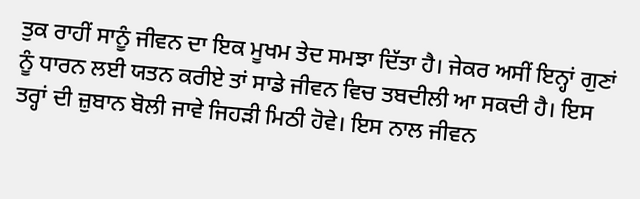ਤੁਕ ਰਾਹੀਂ ਸਾਨੂੰ ਜੀਵਨ ਦਾ ਇਕ ਮੂਖਮ ਤੇਦ ਸਮਝਾ ਦਿੱਤਾ ਹੈ। ਜੇਕਰ ਅਸੀਂ ਇਨ੍ਹਾਂ ਗੁਣਾਂ ਨੂੰ ਧਾਰਨ ਲਈ ਯਤਨ ਕਰੀਏ ਤਾਂ ਸਾਡੇ ਜੀਵਨ ਵਿਚ ਤਬਦੀਲੀ ਆ ਸਕਦੀ ਹੈ। ਇਸ ਤਰ੍ਹਾਂ ਦੀ ਜ਼ੁਬਾਨ ਬੋਲੀ ਜਾਵੇ ਜਿਹੜੀ ਮਿਠੀ ਹੋਵੇ। ਇਸ ਨਾਲ ਜੀਵਨ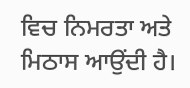ਵਿਚ ਨਿਮਰਤਾ ਅਤੇ ਮਿਠਾਸ ਆਉਂਦੀ ਹੈ।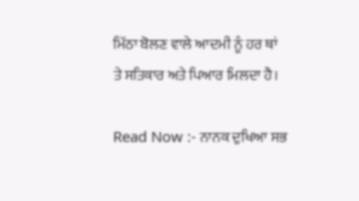ਮਿੱਠਾ ਬੋਲਣ ਵਾਲੇ ਆਦਮੀ ਨੂੰ ਹਰ ਥਾਂ ਤੇ ਸਤਿਕਾਰ ਅਤੇ ਪਿਆਰ ਮਿਲਦਾ ਹੈ।

Read Now :- ਨਾਨਕ ਦੁਖਿਆ ਸਭ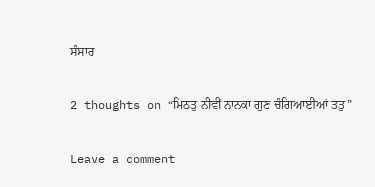ਸੰਸਾਰ

2 thoughts on “ਮਿਠਤੁ ਨੀਵੀਂ ਨਾਨਕਾ ਗੁਣ ਚੰਗਿਆਈਆਂ ਤਤੁ”

Leave a comment